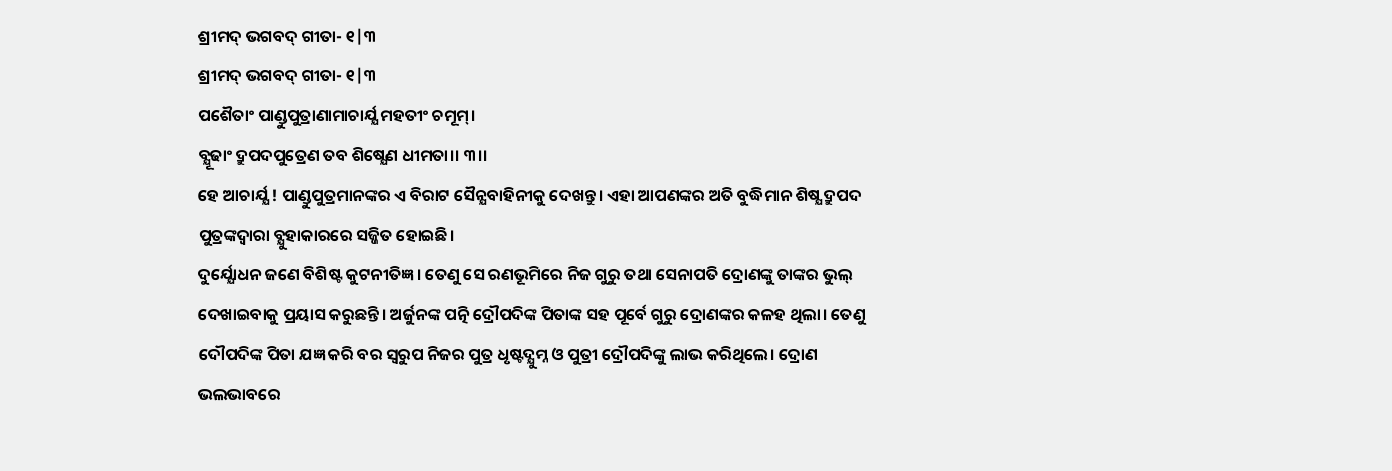ଶ୍ରୀମଦ୍ ଭଗବଦ୍ ଗୀତା- ୧|୩
ଶ୍ରୀମଦ୍ ଭଗବଦ୍ ଗୀତା- ୧|୩
ପଶୈତାଂ ପାଣ୍ଡୁପୁତ୍ରାଣାମାଚାର୍ଯ୍ଯ ମହତୀଂ ଚମୂମ୍।
ବ୍ଯୂଢାଂ ଦ୍ରୁପଦପୁତ୍ରେଣ ତବ ଶିଷ୍ଯେଣ ଧୀମତା।। ୩।।
ହେ ଆଚାର୍ଯ୍ଯ ! ପାଣ୍ଡୁପୁତ୍ରମାନଙ୍କର ଏ ବିରାଟ ସୈନ୍ଯବାହିନୀକୁ ଦେଖନ୍ତୁ। ଏହା ଆପଣଙ୍କର ଅତି ବୁଦ୍ଧିମାନ ଶିଷ୍ଯ ଦ୍ରୁପଦ ପୁତ୍ରଙ୍କଦ୍ୱାରା ବ୍ଯୁହାକାରରେ ସଜ୍ଜିତ ହୋଇଛି।
ଦୁର୍ଯ୍ଯୋଧନ ଜଣେ ବିଶିଷ୍ଟ କୁଟନୀତିଜ୍ଞ। ତେଣୁ ସେ ରଣଭୂମିରେ ନିଜ ଗୁରୁ ତଥା ସେନାପତି ଦ୍ରୋଣଙ୍କୁ ତାଙ୍କର ଭୁଲ୍ ଦେଖାଇବାକୁ ପ୍ରୟାସ କରୁଛନ୍ତି। ଅର୍ଜୁନଙ୍କ ପତ୍ନି ଦ୍ରୌପଦିଙ୍କ ପିତାଙ୍କ ସହ ପୂର୍ବେ ଗୁରୁ ଦ୍ରୋଣଙ୍କର କଳହ ଥିଲା। ତେଣୁ ଦୌପଦିଙ୍କ ପିତା ଯଜ୍ଞ କରି ବର ସ୍ୱରୁପ ନିଜର ପୁତ୍ର ଧୃଷ୍ଟଦ୍ଯୁମ୍ନ ଓ ପୁତ୍ରୀ ଦ୍ରୌପଦିଙ୍କୁ ଲାଭ କରିଥିଲେ। ଦ୍ରୋଣ ଭଲଭାବରେ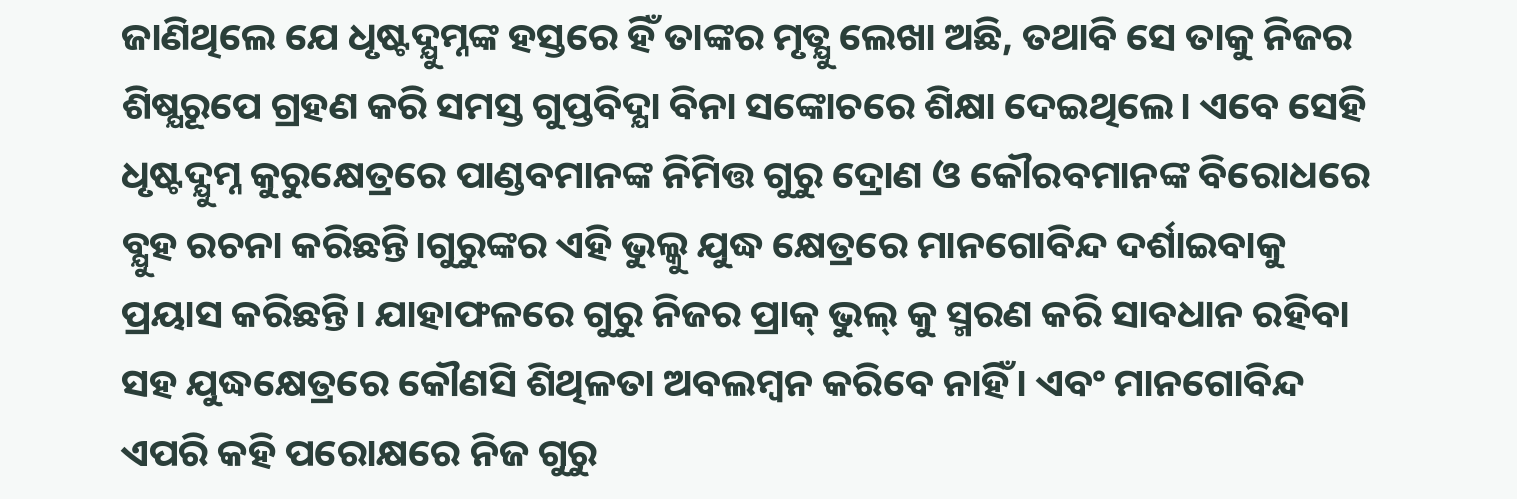ଜାଣିଥିଲେ ଯେ ଧୃଷ୍ଟଦ୍ଯୁମ୍ନଙ୍କ ହସ୍ତରେ ହିଁ ତାଙ୍କର ମୃତ୍ଯୁ ଲେଖା ଅଛି, ତଥାବି ସେ ତାକୁ ନିଜର ଶିଷ୍ଯରୂପେ ଗ୍ରହଣ କରି ସମସ୍ତ ଗୁପ୍ତବିଦ୍ଯା ବିନା ସଙ୍କୋଚରେ ଶିକ୍ଷା ଦେଇଥିଲେ। ଏବେ ସେହି ଧୃଷ୍ଟଦ୍ଯୁମ୍ନ କୁରୁକ୍ଷେତ୍ରରେ ପାଣ୍ଡବମାନଙ୍କ ନିମିତ୍ତ ଗୁରୁ ଦ୍ରୋଣ ଓ କୌରବମାନଙ୍କ ବିରୋଧରେ ବ୍ଯୁହ ରଚନା କରିଛନ୍ତି।ଗୁରୁଙ୍କର ଏହି ଭୁଲ୍କୁ ଯୁଦ୍ଧ କ୍ଷେତ୍ରରେ ମାନଗୋବିନ୍ଦ ଦର୍ଶାଇବାକୁ ପ୍ରୟାସ କରିଛନ୍ତି। ଯାହାଫଳରେ ଗୁରୁ ନିଜର ପ୍ରାକ୍ ଭୁଲ୍ କୁ ସ୍ମରଣ କରି ସାବଧାନ ରହିବା ସହ ଯୁଦ୍ଧକ୍ଷେତ୍ରରେ କୌଣସି ଶିଥିଳତା ଅବଲମ୍ବନ କରିବେ ନାହିଁ। ଏବଂ ମାନଗୋବିନ୍ଦ ଏପରି କହି ପରୋକ୍ଷରେ ନିଜ ଗୁରୁ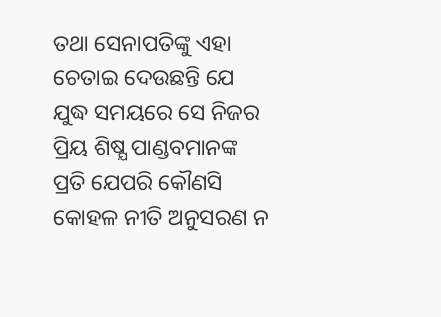ତଥା ସେନାପତିଙ୍କୁ ଏହା ଚେତାଇ ଦେଉଛନ୍ତି ଯେ ଯୁଦ୍ଧ ସମୟରେ ସେ ନିଜର ପ୍ରିୟ ଶିଷ୍ଯ ପାଣ୍ଡବମାନଙ୍କ ପ୍ରତି ଯେପରି କୌଣସି କୋହଳ ନୀତି ଅନୁସରଣ ନ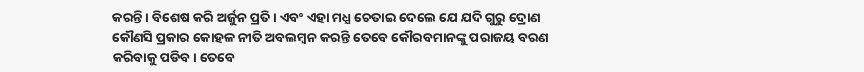କରନ୍ତି। ବିଶେଷ କରି ଅର୍ଜୁନ ପ୍ରତି। ଏବଂ ଏହା ମଧ୍ଯ ଚେତାଇ ଦେଲେ ଯେ ଯଦି ଗୁରୁ ଦ୍ରୋଣ କୌଣସି ପ୍ରକାର କୋହଳ ନୀତି ଅବଲମ୍ବନ କରନ୍ତି ତେବେ କୌରବମାନଙ୍କୁ ପରାଜୟ ବରଣ କରିବାକୁ ପଡିବ। ତେବେ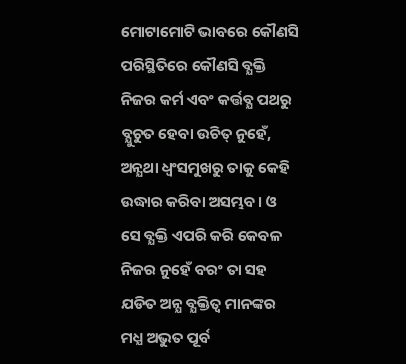ମୋଟାମୋଟି ଭାବରେ କୌଣସି ପରିସ୍ଥିତିରେ କୌଣସି ବ୍ଯକ୍ତି ନିଜର କର୍ମ ଏବଂ କର୍ତ୍ତବ୍ଯ ପଥରୁ ବ୍ଯୁଚୁତ ହେବା ଉଚିତ୍ ନୁହେଁ, ଅନ୍ଯଥା ଧ୍ୱଂସମୁଖରୁ ତାକୁ କେହି ଉଦ୍ଧାର କରିବା ଅସମ୍ଭବ। ଓ ସେ ବ୍ଯକ୍ତି ଏପରି କରି କେବଳ ନିଜର ନୁହେଁ ବରଂ ତା ସହ ଯଡିତ ଅନ୍ଯ ବ୍ଯକ୍ତିତ୍ୱ ମାନଙ୍କର ମଧ୍ଯ ଅଭୁତ ପୂର୍ବ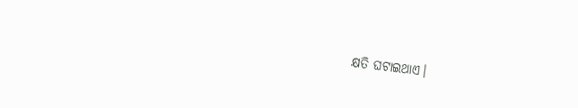କ୍ଷତି ଘଟାଇଥାଏ।